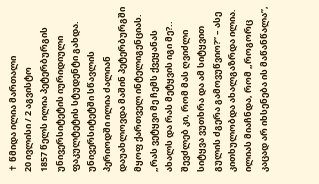✝ წმიდა ილია მართალი
20 ივლისი / 2 აგვისტო
1857 წელს ილია პეტერბურგის უნივერსიტეტის იურიდიული ფაკულტეტის სტუდენტი გახდა. უნივერსიტეტში სწავლის პერიოდში ილია ძალიან დაუახლოვდა მაშინ პეტერბურგში მყოფ ქართველ ინტელიგენციას.
„რას ვეტყვი მე ჩემს ქვეყანას ახალს და რას მეტყვის იგი მე?.. შევძლებ კი, რომ მას ღვიძლი სიტყვა ვუთხრა და ამ სიტყვით გულის ძგერა გამოვუწვიო?” – ასე კითხულობდა ახალგაზრდა ილია.
ილიას მიაჩნდა, რომ „როგორც კაცად არ იხსენება ის მაწანწალა”,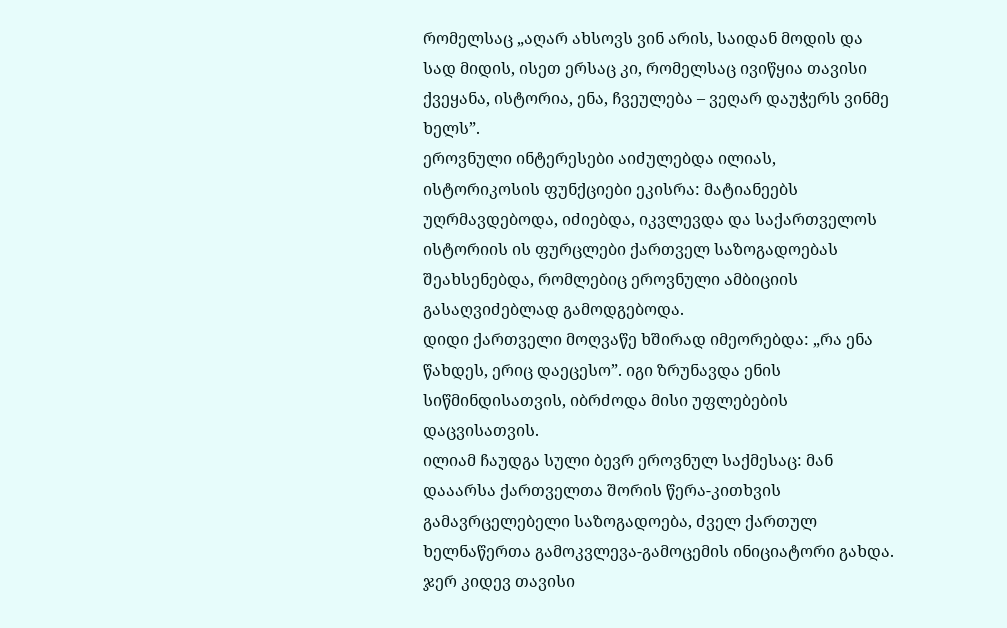რომელსაც „აღარ ახსოვს ვინ არის, საიდან მოდის და სად მიდის, ისეთ ერსაც კი, რომელსაც ივიწყია თავისი ქვეყანა, ისტორია, ენა, ჩვეულება – ვეღარ დაუჭერს ვინმე ხელს”.
ეროვნული ინტერესები აიძულებდა ილიას, ისტორიკოსის ფუნქციები ეკისრა: მატიანეებს უღრმავდებოდა, იძიებდა, იკვლევდა და საქართველოს ისტორიის ის ფურცლები ქართველ საზოგადოებას შეახსენებდა, რომლებიც ეროვნული ამბიციის გასაღვიძებლად გამოდგებოდა.
დიდი ქართველი მოღვაწე ხშირად იმეორებდა: „რა ენა წახდეს, ერიც დაეცესო”. იგი ზრუნავდა ენის სიწმინდისათვის, იბრძოდა მისი უფლებების დაცვისათვის.
ილიამ ჩაუდგა სული ბევრ ეროვნულ საქმესაც: მან დააარსა ქართველთა შორის წერა-კითხვის გამავრცელებელი საზოგადოება, ძველ ქართულ ხელნაწერთა გამოკვლევა-გამოცემის ინიციატორი გახდა.
ჯერ კიდევ თავისი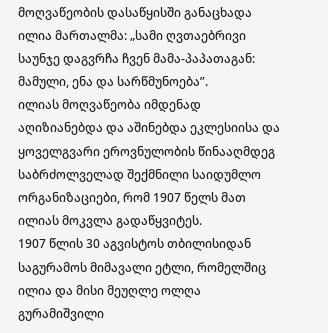მოღვაწეობის დასაწყისში განაცხადა ილია მართალმა: „სამი ღვთაებრივი საუნჯე დაგვრჩა ჩვენ მამა-პაპათაგან: მამული, ენა და სარწმუნოება”.
ილიას მოღვაწეობა იმდენად აღიზიანებდა და აშინებდა ეკლესიისა და ყოველგვარი ეროვნულობის წინააღმდეგ საბრძოლველად შექმნილი საიდუმლო ორგანიზაციები, რომ 1907 წელს მათ ილიას მოკვლა გადაწყვიტეს.
1907 წლის 30 აგვისტოს თბილისიდან საგურამოს მიმავალი ეტლი, რომელშიც ილია და მისი მეუღლე ოლღა გურამიშვილი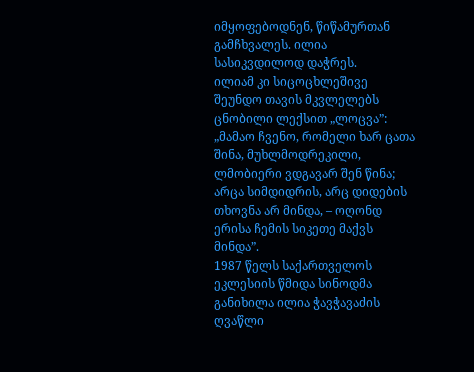იმყოფებოდნენ, წიწამურთან გამჩხვალეს. ილია სასიკვდილოდ დაჭრეს.
ილიამ კი სიცოცხლეშივე შეუნდო თავის მკვლელებს ცნობილი ლექსით „ლოცვა”: „მამაო ჩვენო, რომელი ხარ ცათა შინა, მუხლმოდრეკილი, ლმობიერი ვდგავარ შენ წინა; არცა სიმდიდრის, არც დიდების თხოვნა არ მინდა, – ოღონდ ერისა ჩემის სიკეთე მაქვს მინდა”.
1987 წელს საქართველოს ეკლესიის წმიდა სინოდმა განიხილა ილია ჭავჭავაძის ღვაწლი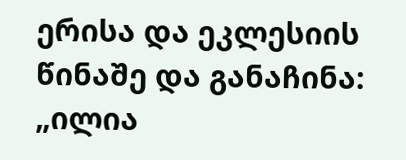ერისა და ეკლესიის წინაშე და განაჩინა: „ილია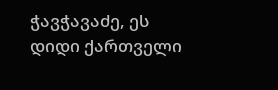ჭავჭავაძე, ეს დიდი ქართველი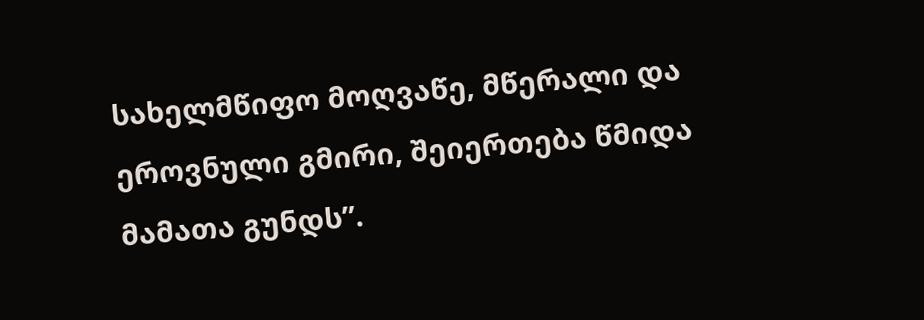სახელმწიფო მოღვაწე, მწერალი და ეროვნული გმირი, შეიერთება წმიდა მამათა გუნდს”.